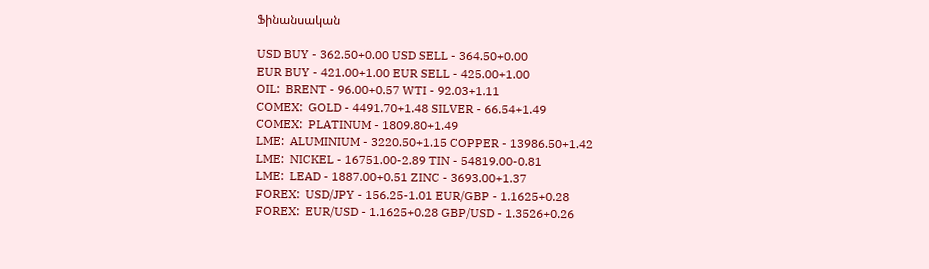Ֆինանսական

USD BUY - 362.50+0.00 USD SELL - 364.50+0.00
EUR BUY - 421.00+1.00 EUR SELL - 425.00+1.00
OIL:  BRENT - 96.00+0.57 WTI - 92.03+1.11
COMEX:  GOLD - 4491.70+1.48 SILVER - 66.54+1.49
COMEX:  PLATINUM - 1809.80+1.49
LME:  ALUMINIUM - 3220.50+1.15 COPPER - 13986.50+1.42
LME:  NICKEL - 16751.00-2.89 TIN - 54819.00-0.81
LME:  LEAD - 1887.00+0.51 ZINC - 3693.00+1.37
FOREX:  USD/JPY - 156.25-1.01 EUR/GBP - 1.1625+0.28
FOREX:  EUR/USD - 1.1625+0.28 GBP/USD - 1.3526+0.26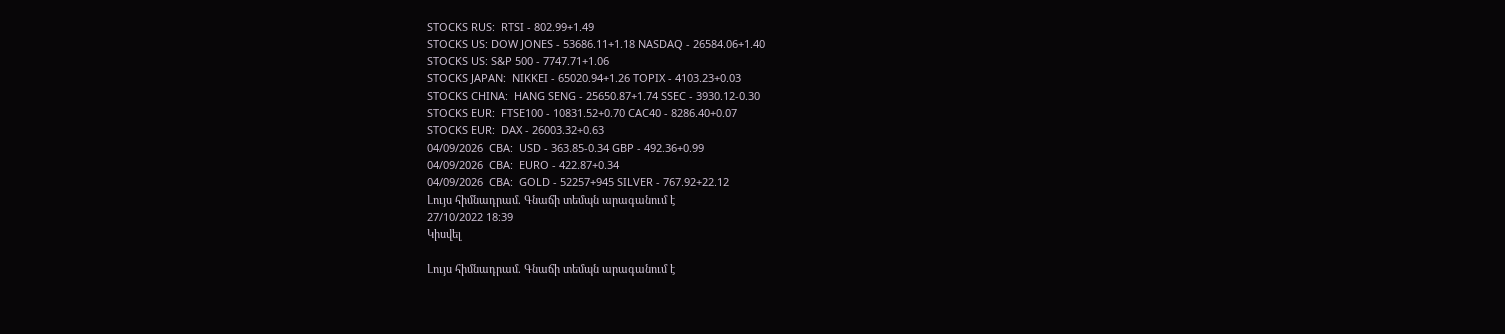STOCKS RUS:  RTSI - 802.99+1.49
STOCKS US: DOW JONES - 53686.11+1.18 NASDAQ - 26584.06+1.40
STOCKS US: S&P 500 - 7747.71+1.06
STOCKS JAPAN:  NIKKEI - 65020.94+1.26 TOPIX - 4103.23+0.03
STOCKS CHINA:  HANG SENG - 25650.87+1.74 SSEC - 3930.12-0.30
STOCKS EUR:  FTSE100 - 10831.52+0.70 CAC40 - 8286.40+0.07
STOCKS EUR:  DAX - 26003.32+0.63
04/09/2026  CBA:  USD - 363.85-0.34 GBP - 492.36+0.99
04/09/2026  CBA:  EURO - 422.87+0.34
04/09/2026  CBA:  GOLD - 52257+945 SILVER - 767.92+22.12
Լույս հիմնադրամ. Գնաճի տեմպն արագանում է
27/10/2022 18:39
Կիսվել

Լույս հիմնադրամ. Գնաճի տեմպն արագանում է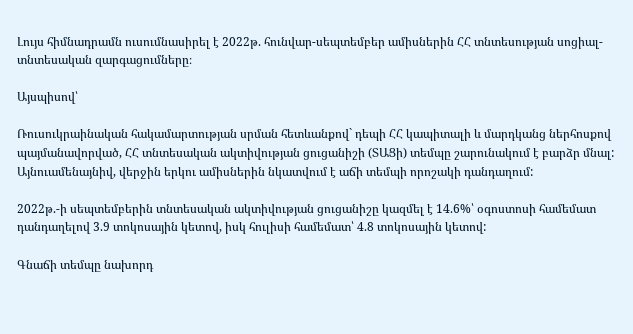Լույս հիմնադրամն ուսումնասիրել է 2022թ. հունվար-սեպտեմբեր ամիսներին ՀՀ տնտեսության սոցիալ-տնտեսական զարգացումները։

Այսպիսով՝

Ռուսուկրաինական հակամարտության սրման հետևանքով` դեպի ՀՀ կապիտալի և մարդկանց ներհոսքով պայմանավորված, ՀՀ տնտեսական ակտիվության ցուցանիշի (ՏԱՑի) տեմպը շարունակում է բարձր մնալ: Այնուամենայնիվ, վերջին երկու ամիսներին նկատվում է աճի տեմպի որոշակի դանդաղում:

2022թ.-ի սեպտեմբերին տնտեսական ակտիվության ցուցանիշը կազմել է 14.6%՝ օգոստոսի համեմատ դանդաղելով 3.9 տոկոսային կետով, իսկ հուլիսի համեմատ՝ 4.8 տոկոսային կետով:

Գնաճի տեմպը նախորդ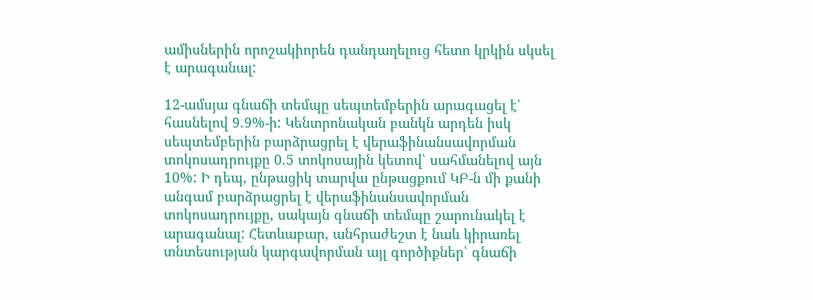ամիսներին որոշակիորեն դանդաղելուց հետո կրկին սկսել է արագանալ:

12-ամսյա գնաճի տեմպը սեպտեմբերին արագացել է՝ հասնելով 9.9%-ի: Կենտրոնական բանկն արդեն իսկ սեպտեմբերին բարձրացրել է վերաֆինանսավորման տոկոսադրույքը 0.5 տոկոսային կետով՝ սահմանելով այն 10%: Ի դեպ, ընթացիկ տարվա ընթացքում ԿԲ-ն մի քանի անգամ բարձրացրել է վերաֆինանսավորման տոկոսադրույքը, սակայն գնաճի տեմպը շարունակել է արագանալ: Հետևաբար, անհրաժեշտ է նաև կիրառել տնտեսության կարգավորման այլ գործիքներ՝ գնաճի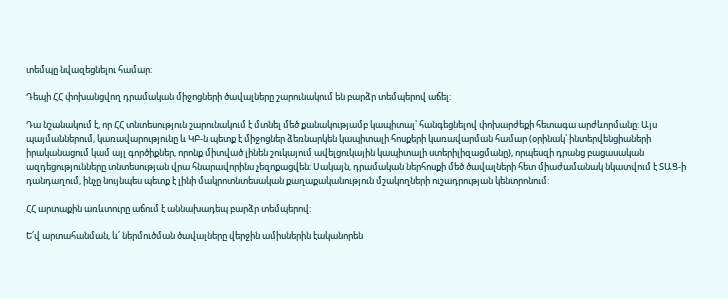տեմպը նվազեցնելու համար:

Դեպի ՀՀ փոխանցվող դրամական միջոցների ծավալները շարունակում են բարձր տեմպերով աճել:

Դա նշանակում է, որ ՀՀ տնտեսություն շարունակում է մտնել մեծ քանակությամբ կապիտալ՝ հանգեցնելով փոխարժեքի հետագա արժևորմանը: Այս պայմաններում, կառավարությունը և ԿԲ-ն պետք է միջոցներ ձեռնարկեն կապիտալի հոսքերի կառավարման համար (օրինակ՝ ինտերվենցիաների իրականացում կամ այլ գործիքներ, որոնք միտված լինեն շուկայում ավելցուկային կապիտալի ստերիլիզացմանը), որպեսզի դրանց բացասական ազդեցությունները տնտեսության վրա հնարավորինս չեզոքացվեն: Սակայն, դրամական ներհոսքի մեծ ծավալների հետ միաժամանակ նկատվում է ՏԱՑ-ի դանդաղում, ինչը նույնպես պետք է լինի մակրոտնտեսական քաղաքականություն մշակողների ուշադրության կենտրոնում:

ՀՀ արտաքին առևտուրը աճում է աննախադեպ բարձր տեմպերով:

Ե՛վ արտահանման, և՛ ներմուծման ծավալները վերջին ամիսներին էականորեն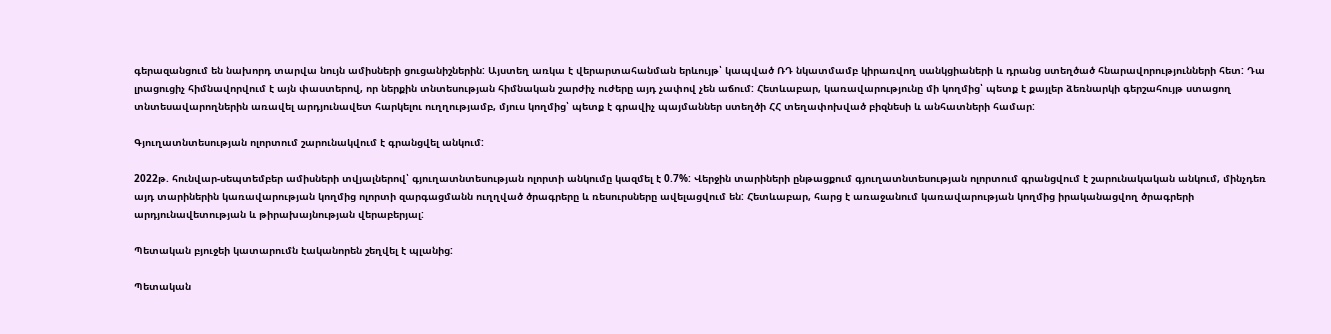գերազանցում են նախորդ տարվա նույն ամիսների ցուցանիշներին: Այստեղ առկա է վերարտահանման երևույթ՝ կապված ՌԴ նկատմամբ կիրառվող սանկցիաների և դրանց ստեղծած հնարավորությունների հետ: Դա լրացուցիչ հիմնավորվում է այն փաստերով, որ ներքին տնտեսության հիմնական շարժիչ ուժերը այդ չափով չեն աճում: Հետևաբար, կառավարությունը մի կողմից՝ պետք է քայլեր ձեռնարկի գերշահույթ ստացող տնտեսավարողներին առավել արդյունավետ հարկելու ուղղությամբ, մյուս կողմից՝ պետք է գրավիչ պայմաններ ստեղծի ՀՀ տեղափոխված բիզնեսի և անհատների համար:

Գյուղատնտեսության ոլորտում շարունակվում է գրանցվել անկում:

2022թ. հունվար-սեպտեմբեր ամիսների տվյալներով՝ գյուղատնտեսության ոլորտի անկումը կազմել է 0.7%: Վերջին տարիների ընթացքում գյուղատնտեսության ոլորտում գրանցվում է շարունակական անկում, մինչդեռ այդ տարիներին կառավարության կողմից ոլորտի զարգացմանն ուղղված ծրագրերը և ռեսուրսները ավելացվում են: Հետևաբար, հարց է առաջանում կառավարության կողմից իրականացվող ծրագրերի արդյունավետության և թիրախայնության վերաբերյալ:

Պետական բյուջեի կատարումն էականորեն շեղվել է պլանից:

Պետական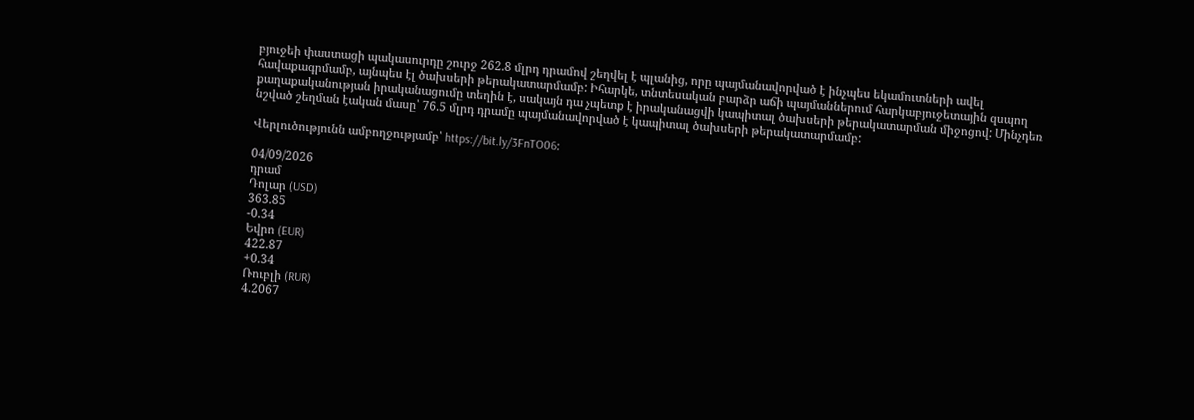բյուջեի փաստացի պակասուրդը շուրջ 262.8 մլրդ դրամով շեղվել է պլանից, որը պայմանավորված է ինչպես եկամուտների ավել հավաքագրմամբ, այնպես էլ ծախսերի թերակատարմամբ: Իհարկե, տնտեսական բարձր աճի պայմաններում հարկաբյուջետային զսպող քաղաքականության իրականացումը տեղին է, սակայն դա չպետք է իրականացվի կապիտալ ծախսերի թերակատարման միջոցով: Մինչդեռ նշված շեղման էական մասը՝ 76.5 մլրդ դրամը պայմանավորված է կապիտալ ծախսերի թերակատարմամբ:

Վերլուծությունն ամբողջությամբ՝ https://bit.ly/3FnTO06։

04/09/2026
դրամ
Դոլար (USD)
363.85
-0.34
Եվրո (EUR)
422.87
+0.34
Ռուբլի (RUR)
4.2067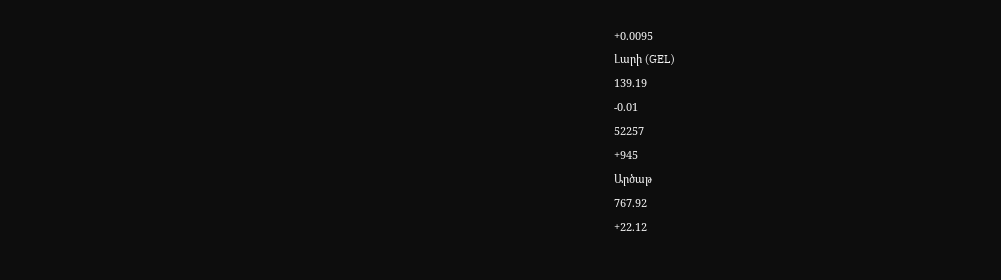+0.0095
Լարի (GEL)
139.19
-0.01
52257
+945
Արծաթ
767.92
+22.12